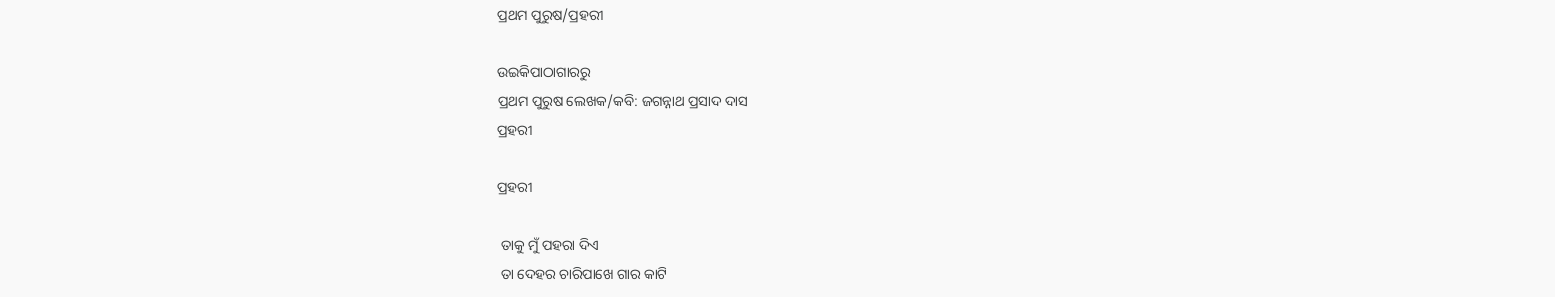ପ୍ରଥମ ପୁରୁଷ/ପ୍ରହରୀ

ଉଇକିପାଠାଗାର‌ରୁ
ପ୍ରଥମ ପୁରୁଷ ଲେଖକ/କବି: ଜଗନ୍ନାଥ ପ୍ରସାଦ ଦାସ
ପ୍ରହରୀ

ପ୍ରହରୀ

 ତାକୁ ମୁଁ ପହରା ଦିଏ
 ତା ଦେହର ଚାରିପାଖେ ଗାର କାଟି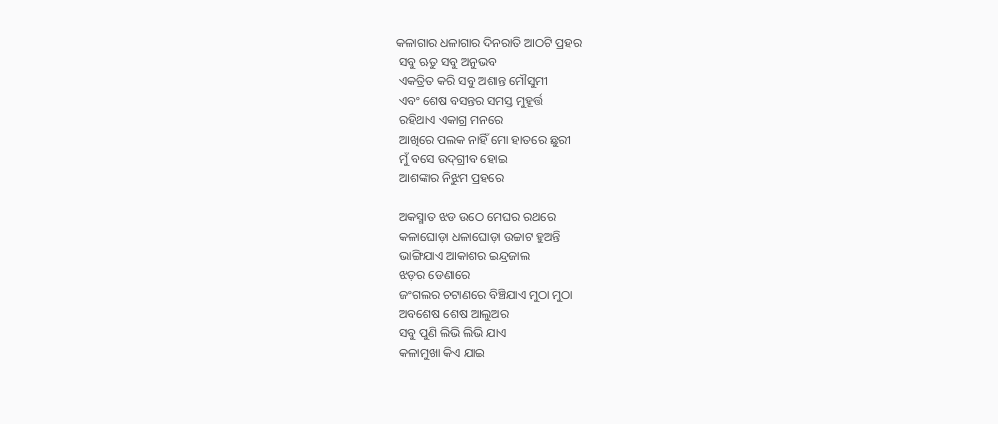କଳାଗାର ଧଳାଗାର ଦିନରାତି ଆଠଟି ପ୍ରହର
 ସବୁ ଋତୁ ସବୁ ଅନୁଭବ
 ଏକତ୍ରିତ କରି ସବୁ ଅଶାନ୍ତ ମୌସୁମୀ
 ଏବଂ ଶେଷ ବସନ୍ତର ସମସ୍ତ ମୁହୂର୍ତ୍ତ
 ରହିଥାଏ ଏକାଗ୍ର ମନରେ
 ଆଖିରେ ପଲକ ନାହିଁ ମୋ ହାତରେ ଛୁରୀ
 ମୁଁ ବସେ ଉଦ୍‌ଗ୍ରୀବ ହୋଇ
 ଆଶଙ୍କାର ନିଝୁମ ପ୍ରହରେ

 ଅକସ୍ମାତ ଝଡ ଉଠେ ମେଘର ରଥରେ
 କଳାଘୋଡ଼ା ଧଳାଘୋଡ଼ା ଉଚ୍ଚାଟ ହୁଅନ୍ତି
 ଭାଙ୍ଗିଯାଏ ଆକାଶର ଇନ୍ଦ୍ରଜାଲ
 ଝଡ଼ର ଡେଣାରେ
 ଜଂଗଲର ଚଟାଣରେ ବିଞ୍ଚିଯାଏ ମୁଠା ମୁଠା
 ଅବଶେଷ ଶେଷ ଆଲୁଅର
 ସବୁ ପୁଣି ଲିଭି ଲିଭି ଯାଏ
 କଳାମୁଖା କିଏ ଯାଇ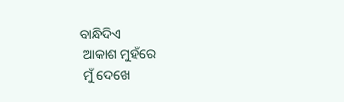ବାନ୍ଧିଦିଏ
 ଆକାଶ ମୁହଁରେ
 ମୁଁ ଦେଖେ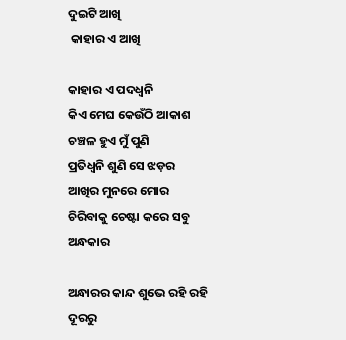ଦୁଇଟି ଆଖି
 କାହାର ଏ ଆଖି

କାହାର ଏ ପଦଧ୍ୱନି
କିଏ ମେଘ କେଉଁଠି ଆକାଶ
ଚଞ୍ଚଳ ହୁଏ ମୁଁ ପୁଣି
ପ୍ରତିଧ୍ୱନି ଶୁଣି ସେ ଝଡ଼ର
ଆଖିର ମୁନରେ ମୋର
ଚିରିବାକୁ ଚେଷ୍ଟା କରେ ସବୁ ଅନ୍ଧକାର

ଅନ୍ଧାରର କାନ୍ଦ ଶୁଭେ ରହି ରହି
ଦୂରରୁ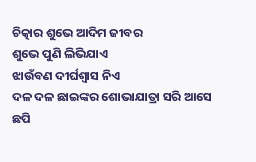ଚିତ୍କାର ଶୁଭେ ଆଦିମ ଜୀବର
ଶୁଭେ ପୁଣି ଲିଭିଯାଏ
ଝାଉଁବଣ ଦୀର୍ଘଶ୍ୱାସ ନିଏ
ଦଳ ଦଳ ଛାଇଙ୍କର ଶୋଭାଯାତ୍ରା ସରି ଆସେ
ଛପି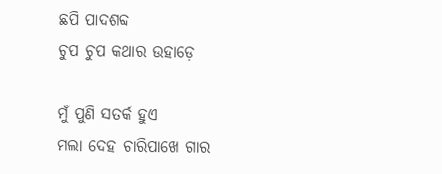ଛପି ପାଦଶବ୍ଦ
ଚୁପ ଚୁପ କଥାର ଉହାଡ଼େ

ମୁଁ ପୁଣି ସତର୍କ ହୁଏ
ମଲା ଦେହ ଚାରିପାଖେ ଗାର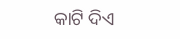କାଟି ଦିଏ